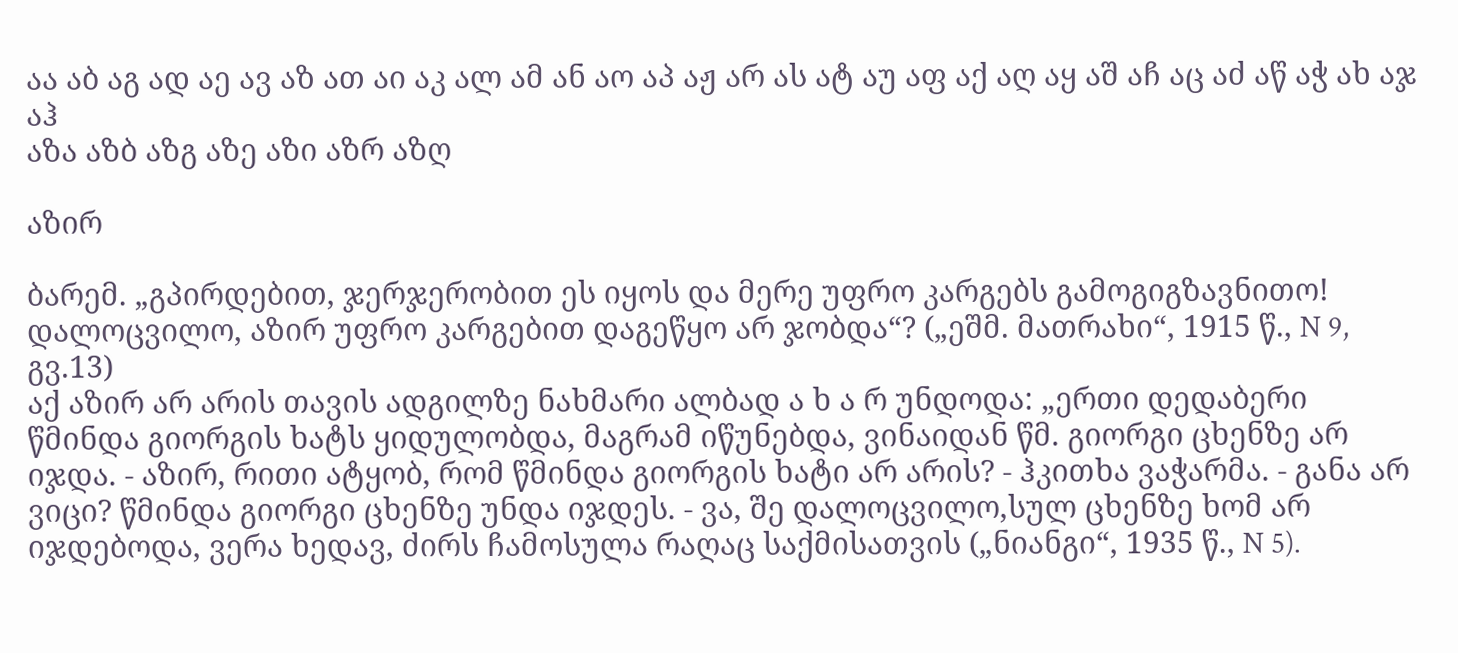აა აბ აგ ად აე ავ აზ ათ აი აკ ალ ამ ან აო აპ აჟ არ ას ატ აუ აფ აქ აღ აყ აშ აჩ აც აძ აწ აჭ ახ აჯ აჰ
აზა აზბ აზგ აზე აზი აზრ აზღ

აზირ

ბარემ. „გპირდებით, ჯერჯერობით ეს იყოს და მერე უფრო კარგებს გამოგიგზავნითო! დალოცვილო, აზირ უფრო კარგებით დაგეწყო არ ჯობდა“? („ეშმ. მათრახი“, 1915 წ., N 9, გვ.13)
აქ აზირ არ არის თავის ადგილზე ნახმარი ალბად ა ხ ა რ უნდოდა: „ერთი დედაბერი წმინდა გიორგის ხატს ყიდულობდა, მაგრამ იწუნებდა, ვინაიდან წმ. გიორგი ცხენზე არ იჯდა. - აზირ, რითი ატყობ, რომ წმინდა გიორგის ხატი არ არის? - ჰკითხა ვაჭარმა. - განა არ ვიცი? წმინდა გიორგი ცხენზე უნდა იჯდეს. - ვა, შე დალოცვილო,სულ ცხენზე ხომ არ იჯდებოდა, ვერა ხედავ, ძირს ჩამოსულა რაღაც საქმისათვის („ნიანგი“, 1935 წ., N 5).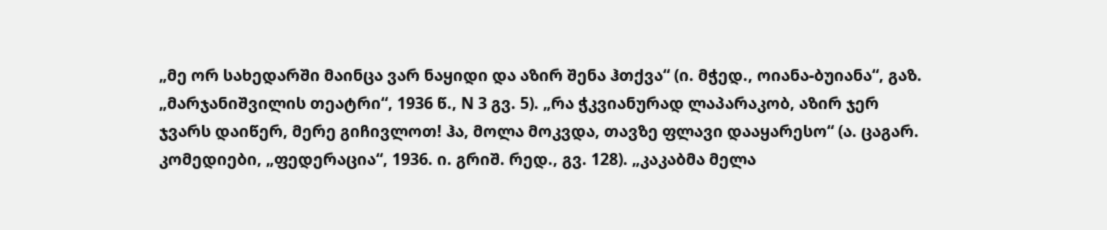„მე ორ სახედარში მაინცა ვარ ნაყიდი და აზირ შენა ჰთქვა“ (ი. მჭედ., ოიანა-ბუიანა“, გაზ. „მარჯანიშვილის თეატრი“, 1936 წ., N 3 გვ. 5). „რა ჭკვიანურად ლაპარაკობ, აზირ ჯერ ჯვარს დაიწერ, მერე გიჩივლოთ! ჰა, მოლა მოკვდა, თავზე ფლავი დააყარესო“ (ა. ცაგარ. კომედიები, „ფედერაცია“, 1936. ი. გრიშ. რედ., გვ. 128). „კაკაბმა მელა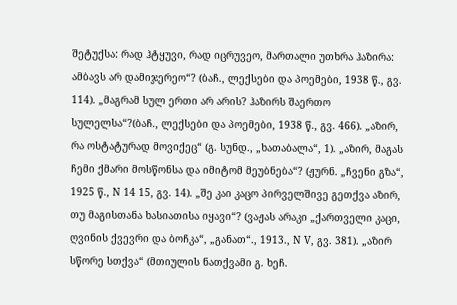შეტუქსა: რად ჰტყუვი, რად იცრუვეო, მართალი უთხრა ჰაზირა: ამბავს არ დამიჯერეო“? (ბაჩ., ლექსები და პოემები, 1938 წ., გვ. 114). „მაგრამ სულ ერთი არ არის? ჰაზირს შაერთო სულელსა“?(ბაჩ., ლექსები და პოემები, 1938 წ., გვ. 466). „აზირ, რა ოსტატურად მოვიქეც“ (გ. სუნდ., „ხათაბალა“, 1). „აზირ, მაგას ჩემი ქმარი მოსწონსა და იმიტომ მეუბნება“? (ჟურნ. „ჩვენი გზა“, 1925 წ., N 14 15, გვ. 14). „შე კაი კაცო პირველშივე გეთქვა აზირ, თუ მაგისთანა ხასიათისა იყავი“? (ვაჟას არაკი „ქართველი კაცი, ღვინის ქვევრი და ბოჩკა“, „განათ“., 1913., N V, გვ. 381). „აზირ სწორე სთქვა“ (მთიულის ნათქვამი გ. ხეჩ.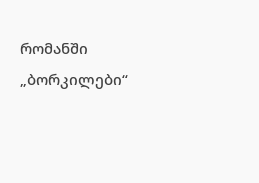რომანში „ბორკილები“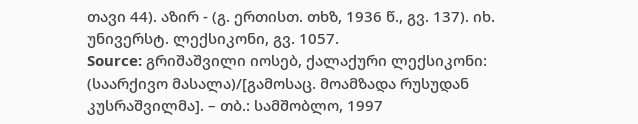თავი 44). აზირ - (გ. ერთისთ. თხზ, 1936 წ., გვ. 137). იხ. უნივერსტ. ლექსიკონი, გვ. 1057.
Source: გრიშაშვილი იოსებ, ქალაქური ლექსიკონი: (საარქივო მასალა)/[გამოსაც. მოამზადა რუსუდან კუსრაშვილმა]. – თბ.: სამშობლო, 1997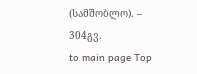(სამშობლო). – 304გვ.
to main page Top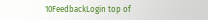10FeedbackLogin top of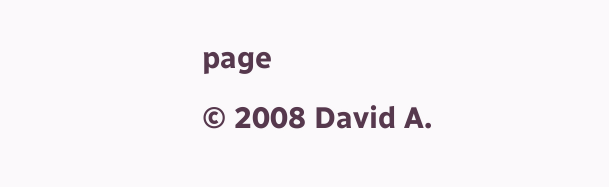page
© 2008 David A.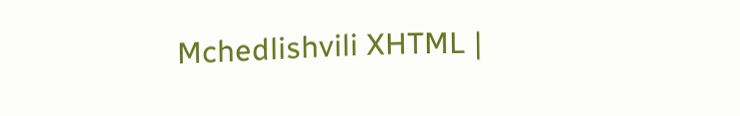Mchedlishvili XHTML |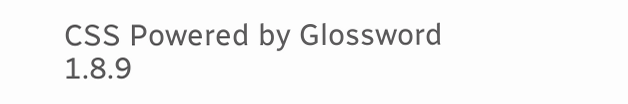CSS Powered by Glossword 1.8.9